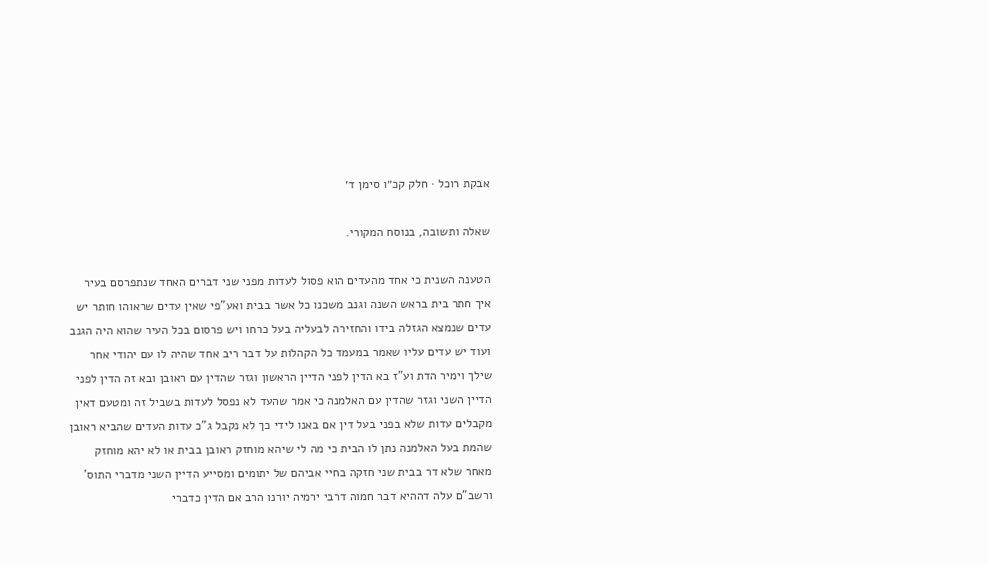אבקת רוכל · חלק קכ״ו סימן ד׳

שאלה ותשובה, בנוסח המקורי.

הטענה השנית כי אחד מהעדים הוא פסול לעדות מפני שני דברים האחד שנתפרסם בעיר איך חתר בית בראש השנה וגנב משכנו כל אשר בבית ואע"פי שאין עדים שראוהו חותר יש עדים שנמצא הגזלה בידו והחזירה לבעליה בעל כרחו ויש פרסום בכל העיר שהוא היה הגנב ועוד יש עדים עליו שאמר במעמד כל הקהלות על דבר ריב אחד שהיה לו עם יהודי אחר שילך וימיר הדת וע"ז בא הדין לפני הדיין הראשון וגזר שהדין עם ראובן ובא זה הדין לפני הדיין השני וגזר שהדין עם האלמנה כי אמר שהעד לא נפסל לעדות בשביל זה ומטעם דאין מקבלים עדות שלא בפני בעל דין אם באנו לידי כך לא נקבל ג"כ עדות העדים שהביא ראובן שהמת בעל האלמנה נתן לו הבית כי מה לי שיהא מוחזק ראובן בבית או לא יהא מוחזק מאחר שלא דר בבית שני חזקה בחיי אביהם של יתומים ומסייע הדיין השני מדברי התוס' ורשב"ם עלה דההיא דבר חמוה דרבי ירמיה יורנו הרב אם הדין כדברי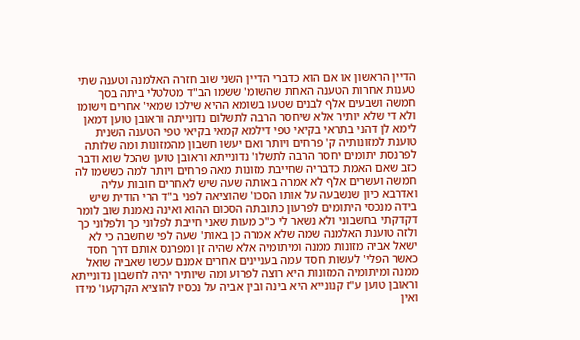הדיין הראשון או אם הוא כדברי הדיין השני שוב חזרה האלמנה וטענה שתי טענות אחרות הטענה האחת שהשומ' ששמו הב"ד מטלטלי ביתה בסך חמשה ושבעים אלף לבנים שטעו בשומא ההיא שילכו שמאי' אחרים וישומו ולא די שלא יותיר אלא שיחסר הרבה לתשלום נדונייתה וראובן טוען דמאן לימא לן דהני בתראי בקיאי טפי דילמא קמאי בקיאי טפי הטענה השנית טוענת למזונותיה ק' פרחים ויותר ואם יעשו חשבון מהמזונות ומה שלותה לפרנסת יתומים יחסר הרבה לתשלו' נדונייתא וראובן טוען שהכל שוא ודבר כזב שאם האמת כדבריה שחייבת מזונות מאה פרחים ויותר למה כששמו לה חמשה ועשרים אלף לא אמרה באותה שעה שיש לאחרים חובות עליה ואדרבא כיון שנשבעה על אותו הסכו' שהוציאה לפני ב"ד הרי הודית שיש בידה מנכסי היתומים לפרעון כתובתה הסכום ההוא ואינה נאמנת שוב לומר דקדקתי בחשבוני ולא נשאר לי כ"כ מעות שאני חייבת לפלוני כך ולפלוני כך ולזה טוענת האלמנה שמה שלא אמרה כן באות' שעה לפי שחשבה כי לא ישאל אביה מזונות ממנה ומיתומיה אלא שהיה זן ומפרנס אותם דרך חסד כאשר הפלי' לעשות חסד עמה בעניינים אחרים אמנם עכשו שאביה שואל ממנה ומיתומיה המזונות היא רוצה לפרוע ומה שיותיר יהיה לחשבון נדונייתא וראובן טוען ע"ז קנונייא היא בינה ובין אביה על נכסיו להוציא הקרקעו' מידו ואין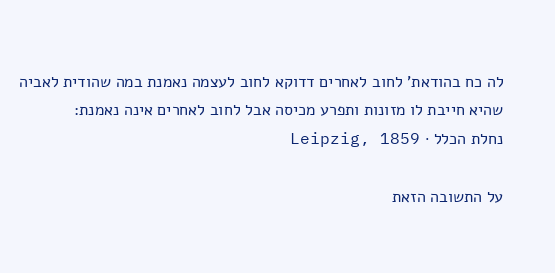לה כח בהודאת' לחוב לאחרים דדוקא לחוב לעצמה נאמנת במה שהודית לאביה שהיא חייבת לו מזונות ותפרע מכיסה אבל לחוב לאחרים אינה נאמנת:
נחלת הכלל · Leipzig, 1859

על התשובה הזאת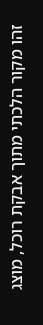זהו מקור הלכתי מתוך אבקת רוכל, מוצג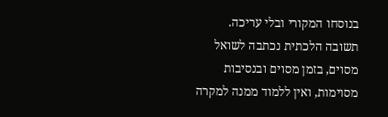בנוסחו המקורי ובלי עריכה. תשובה הלכתית נכתבה לשואל מסוים, בזמן מסוים ובנסיבות מסוימות, ואין ללמוד ממנה למקרה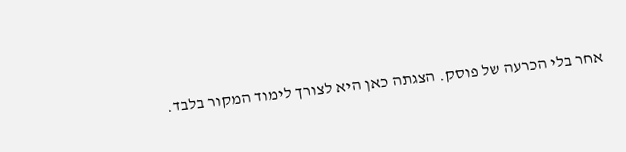אחר בלי הכרעה של פוסק. הצגתה כאן היא לצורך לימוד המקור בלבד.